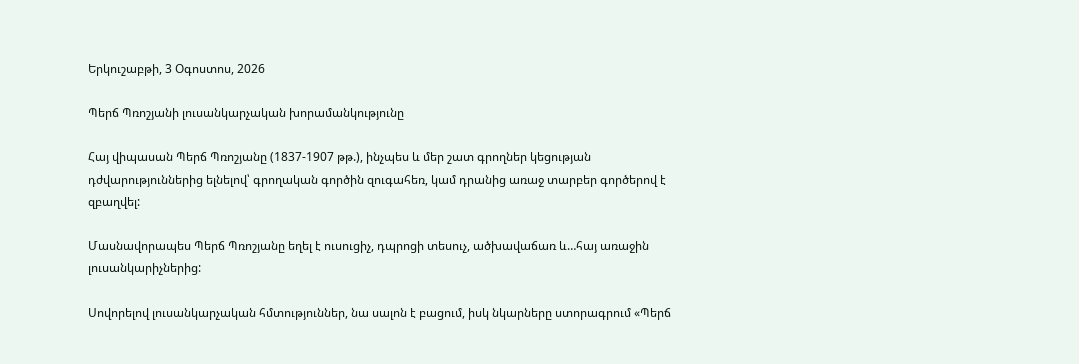Երկուշաբթի, 3 Օգոստոս, 2026

Պերճ Պռոշյանի լուսանկարչական խորամանկությունը

Հայ վիպասան Պերճ Պռոշյանը (1837-1907 թթ.), ինչպես և մեր շատ գրողներ կեցության դժվարություններից ելնելով՝ գրողական գործին զուգահեռ, կամ դրանից առաջ տարբեր գործերով է զբաղվել:

Մասնավորապես Պերճ Պռոշյանը եղել է ուսուցիչ, դպրոցի տեսուչ, ածխավաճառ և…հայ առաջին լուսանկարիչներից:

Սովորելով լուսանկարչական հմտություններ, նա սալոն է բացում, իսկ նկարները ստորագրում «Պերճ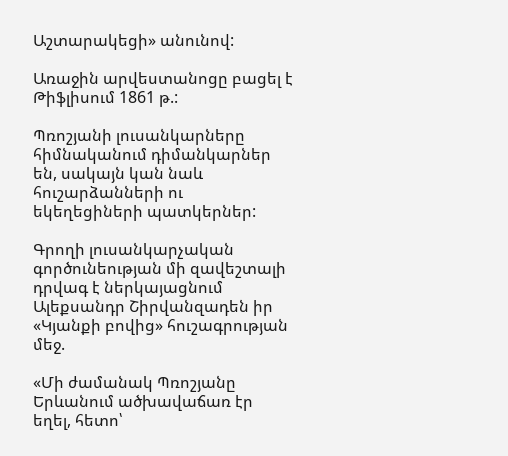Աշտարակեցի» անունով:

Առաջին արվեստանոցը բացել է Թիֆլիսում 1861 թ.:

Պռոշյանի լուսանկարները հիմնականում դիմանկարներ են, սակայն կան նաև հուշարձանների ու եկեղեցիների պատկերներ:

Գրողի լուսանկարչական գործունեության մի զավեշտալի դրվագ է ներկայացնում Ալեքսանդր Շիրվանզադեն իր «Կյանքի բովից» հուշագրության մեջ.

«Մի ժամանակ Պռոշյանը Երևանում ածխավաճառ էր եղել, հետո՝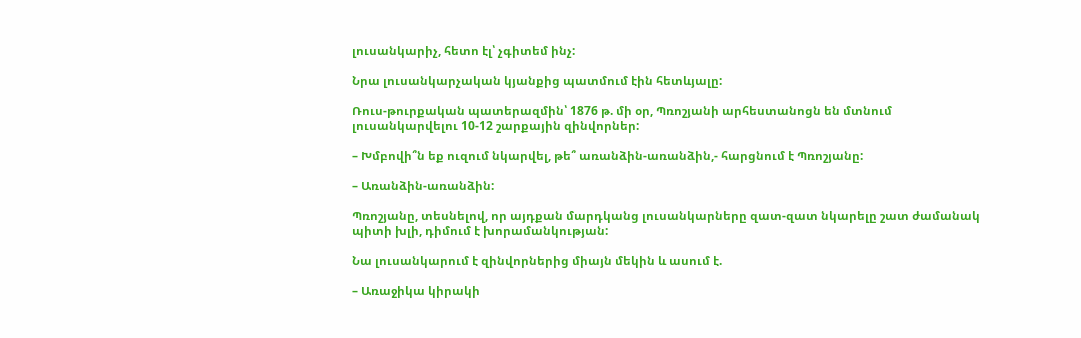լուսանկարիչ, հետո էլ՝ չգիտեմ ինչ:

Նրա լուսանկարչական կյանքից պատմում էին հետևյալը:

Ռուս-թուրքական պատերազմին՝ 1876 թ. մի օր, Պռոշյանի արհեստանոցն են մտնում լուսանկարվելու 10-12 շարքային զինվորներ:

– Խմբովի՞ն եք ուզում նկարվել, թե՞ առանձին-առանձին,- հարցնում է Պռոշյանը:

– Առանձին-առանձին:

Պռոշյանը, տեսնելով, որ այդքան մարդկանց լուսանկարները զատ-զատ նկարելը շատ ժամանակ պիտի խլի, դիմում է խորամանկության:

Նա լուսանկարում է զինվորներից միայն մեկին և ասում է.

– Առաջիկա կիրակի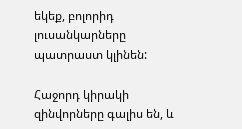եկեք, բոլորիդ լուսանկարները պատրաստ կլինեն:

Հաջորդ կիրակի զինվորները գալիս են, և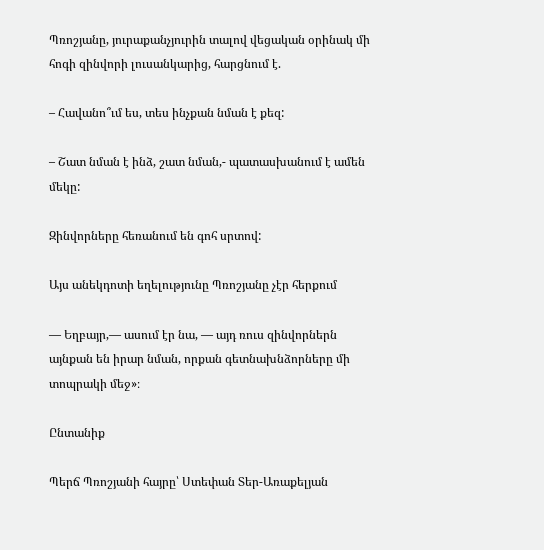Պռոշյանը, յուրաքանչյուրին տալով վեցական օրինակ մի հոգի զինվորի լուսանկարից, հարցնում է.

– Հավանո՞ւմ ես, տես ինչքան նման է քեզ:

– Շատ նման է ինձ, շատ նման,- պատասխանում է ամեն մեկը:

Զինվորները հեռանում են գոհ սրտով:

Այս անեկդոտի եղելությունը Պռոշյանը չէր հերքում

— Եղբայր,— ասում էր նա, — այդ ռուս զինվորներն այնքան են իրար նման, որքան գետնախնձորները մի տոպրակի մեջ»։

Ընտանիք

Պերճ Պռոշյանի հայրը՝ Ստեփան Տեր-Առաքելյան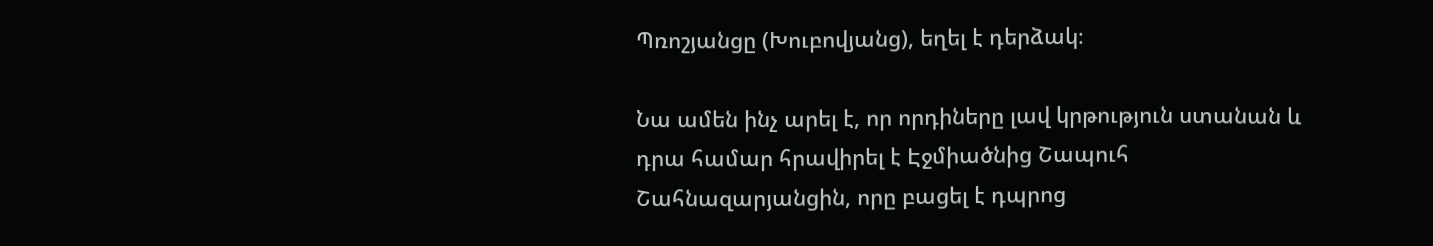Պռոշյանցը (Խուբովյանց), եղել է դերձակ։

Նա ամեն ինչ արել է, որ որդիները լավ կրթություն ստանան և դրա համար հրավիրել է Էջմիածնից Շապուհ Շահնազարյանցին, որը բացել է դպրոց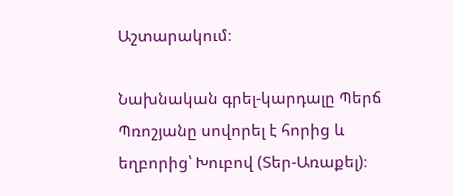Աշտարակում։

Նախնական գրել-կարդալը Պերճ Պռոշյանը սովորել է հորից և եղբորից՝ Խուբով (Տեր-Առաքել)։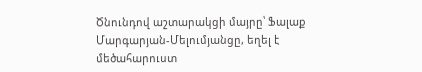Ծնունդով աշտարակցի մայրը՝ Ֆալաք Մարգարյան-Մելումյանցը, եղել է մեծահարուստ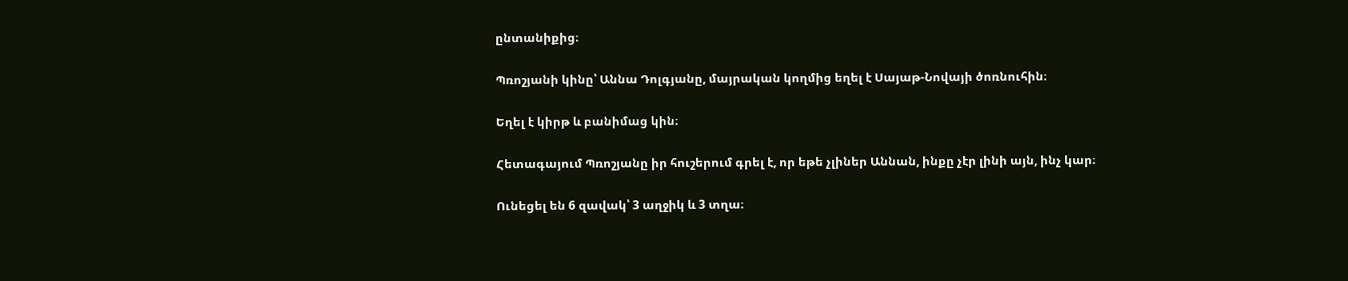ընտանիքից։

Պռոշյանի կինը՝ Աննա Դոլգյանը, մայրական կողմից եղել է Սայաթ-Նովայի ծոռնուհին։

Եղել է կիրթ և բանիմաց կին։

Հետագայում Պռոշյանը իր հուշերում գրել է, որ եթե չլիներ Աննան, ինքը չէր լինի այն, ինչ կար։

Ունեցել են 6 զավակ՝ 3 աղջիկ և 3 տղա։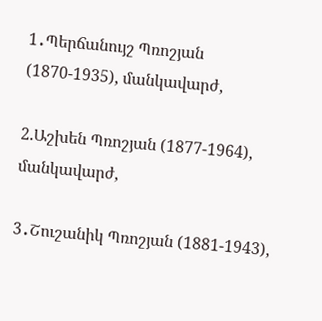1․Պերճանույշ Պռոշյան (1870-1935), մանկավարժ,

2.Աշխեն Պռոշյան (1877-1964), մանկավարժ,

3․Շուշանիկ Պռոշյան (1881-1943),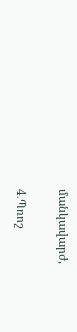մանկավարժ,

4․Պռոշ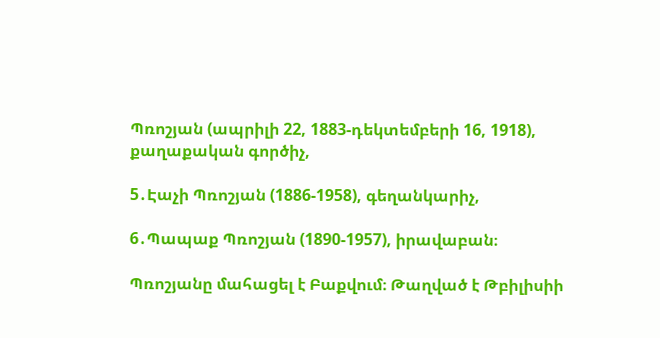Պռոշյան (ապրիլի 22, 1883-դեկտեմբերի 16, 1918), քաղաքական գործիչ,

5․Էաչի Պռոշյան (1886-1958), գեղանկարիչ,

6․Պապաք Պռոշյան (1890-1957), իրավաբան։

Պռոշյանը մահացել է Բաքվում։ Թաղված է Թբիլիսիի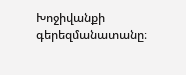Խոջիվանքի գերեզմանատանը։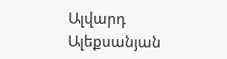Ալվարդ Ալեքսանյան